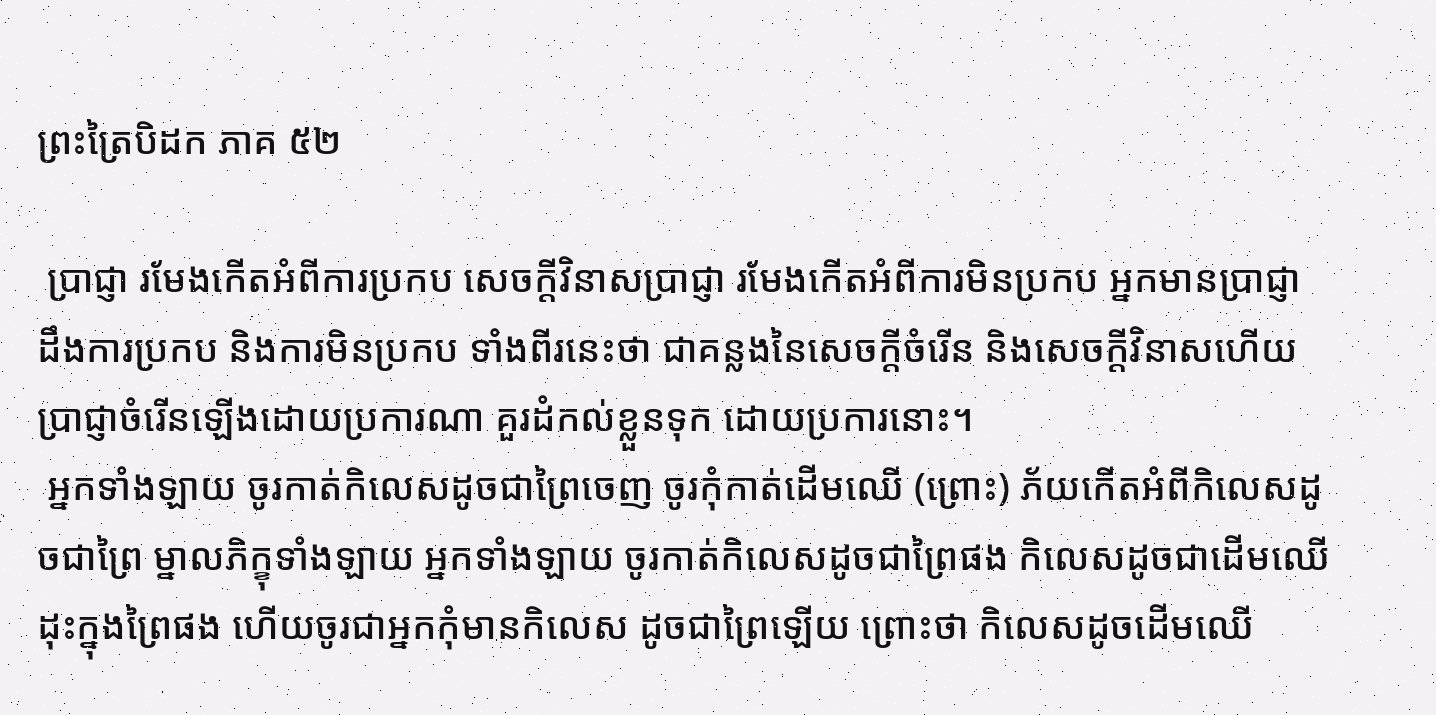ព្រះត្រៃបិដក ភាគ ៥២

 ប្រាជ្ញា រមែងកើតអំពីការប្រកប សេចក្តីវិនាសប្រាជ្ញា រមែងកើតអំពីការមិនប្រកប អ្នកមានប្រាជ្ញា ដឹងការប្រកប និងការមិនប្រកប ទាំងពីរនេះថា ជាគន្លងនៃសេចក្តីចំរើន និងសេចក្តីវិនាសហើយ ប្រាជ្ញាចំរើនឡើងដោយប្រការណា គួរដំកល់ខ្លួនទុក ដោយប្រការនោះ។
 អ្នកទាំងឡាយ ចូរកាត់កិលេសដូចជាព្រៃចេញ ចូរកុំកាត់ដើមឈើ (ព្រោះ) ភ័យកើតអំពីកិលេសដូចជាព្រៃ ម្នាលភិក្ខុទាំងឡាយ អ្នកទាំងឡាយ ចូរកាត់កិលេសដូចជាព្រៃផង កិលេសដូចជាដើមឈើដុះក្នុងព្រៃផង ហើយចូរជាអ្នកកុំមានកិលេស ដូចជាព្រៃឡើយ ព្រោះថា កិលេសដូចដើមឈើ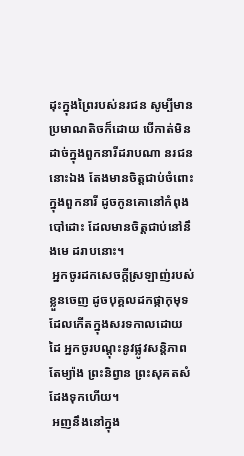ដុះក្នុងព្រៃរបស់នរជន សូម្បីមានប្រមាណតិចក៏ដោយ បើកាត់មិនដាច់ក្នុងពួកនារីដរាបណា នរជននោះឯង តែងមានចិត្តជាប់ចំពោះក្នុងពួកនារី ដូចកូនគោនៅកំពុងបៅដោះ ដែលមានចិត្តជាប់នៅនឹងមេ ដរាបនោះ។
 អ្នកចូរដកសេចក្តីស្រឡាញ់របស់ខ្លួនចេញ ដូចបុគ្គលដកផ្កាកុមុទ ដែលកើតក្នុងសរទកាលដោយដៃ អ្នកចូរបណ្តុះនូវផ្លូវសន្តិភាពតែម្យ៉ាង ព្រះនិព្វាន ព្រះសុគតសំដែងទុកហើយ។
 អញនឹងនៅក្នុង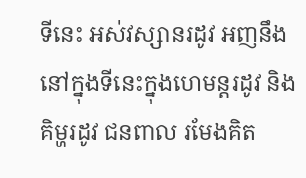ទីនេះ អស់វស្សានរដូវ អញនឹងនៅក្នុងទីនេះក្នុងហេមន្តរដូវ និងគិម្ហរដូវ ជនពាល រមែងគិត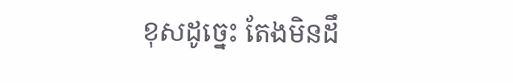ខុសដូច្នេះ តែងមិនដឹ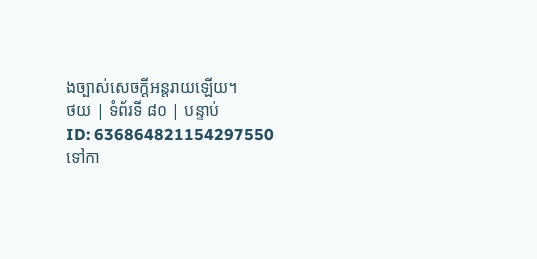ងច្បាស់សេចក្តីអន្តរាយឡើយ។
ថយ | ទំព័រទី ៨០ | បន្ទាប់
ID: 636864821154297550
ទៅកា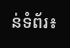ន់ទំព័រ៖